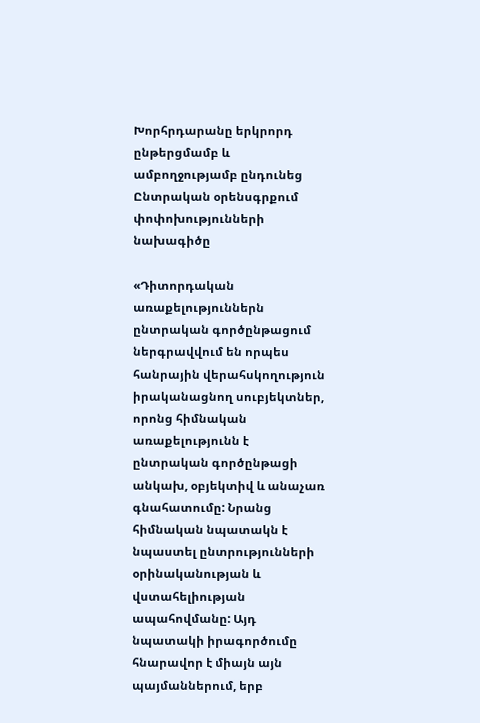Խորհրդարանը երկրորդ ընթերցմամբ և ամբողջությամբ ընդունեց Ընտրական օրենսգրքում փոփոխությունների նախագիծը

«Դիտորդական առաքելություններն ընտրական գործընթացում ներգրավվում են որպես հանրային վերահսկողություն իրականացնող սուբյեկտներ, որոնց հիմնական առաքելությունն է ընտրական գործընթացի անկախ, օբյեկտիվ և անաչառ գնահատումը: Նրանց հիմնական նպատակն է նպաստել ընտրությունների օրինականության և վստահելիության ապահովմանը: Այդ նպատակի իրագործումը հնարավոր է միայն այն պայմաններում, երբ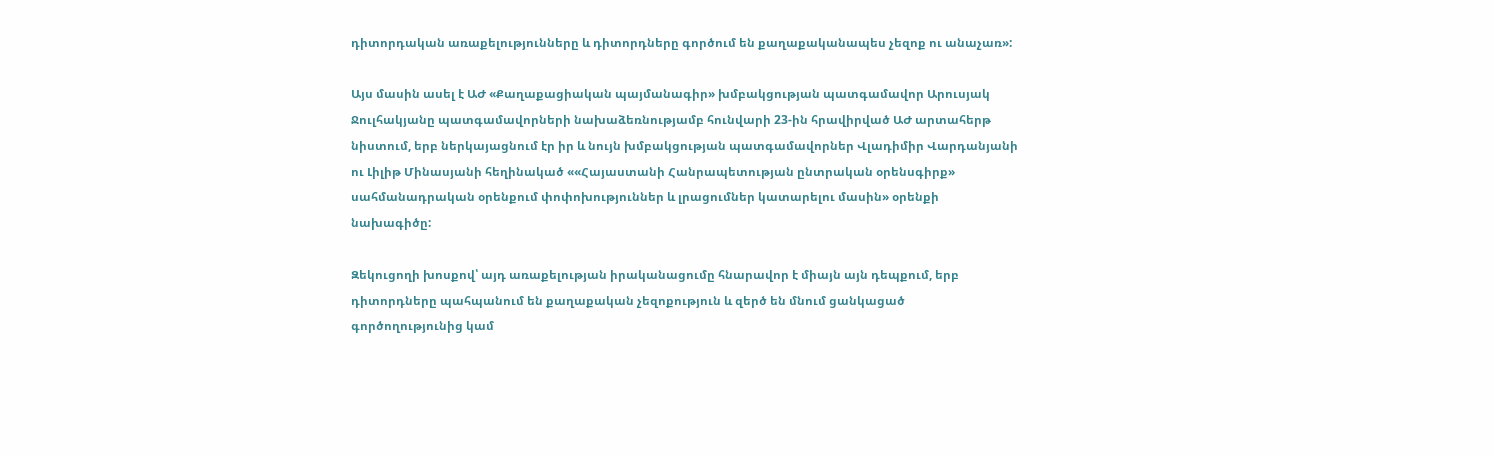դիտորդական առաքելությունները և դիտորդները գործում են քաղաքականապես չեզոք ու անաչառ»:

Այս մասին ասել է ԱԺ «Քաղաքացիական պայմանագիր» խմբակցության պատգամավոր Արուսյակ Ջուլհակյանը պատգամավորների նախաձեռնությամբ հունվարի 23-ին հրավիրված ԱԺ արտահերթ նիստում, երբ ներկայացնում էր իր և նույն խմբակցության պատգամավորներ Վլադիմիր Վարդանյանի ու Լիլիթ Մինասյանի հեղինակած ««Հայաստանի Հանրապետության ընտրական օրենսգիրք» սահմանադրական օրենքում փոփոխություններ և լրացումներ կատարելու մասին» օրենքի նախագիծը:

Զեկուցողի խոսքով՝ այդ առաքելության իրականացումը հնարավոր է միայն այն դեպքում, երբ դիտորդները պահպանում են քաղաքական չեզոքություն և զերծ են մնում ցանկացած գործողությունից կամ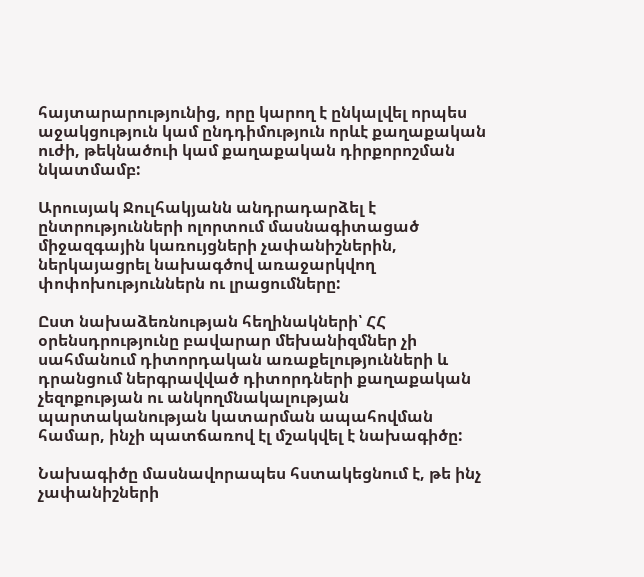հայտարարությունից, որը կարող է ընկալվել որպես աջակցություն կամ ընդդիմություն որևէ քաղաքական ուժի, թեկնածուի կամ քաղաքական դիրքորոշման նկատմամբ:

Արուսյակ Ջուլհակյանն անդրադարձել է ընտրությունների ոլորտում մասնագիտացած միջազգային կառույցների չափանիշներին, ներկայացրել նախագծով առաջարկվող փոփոխություններն ու լրացումները:

Ըստ նախաձեռնության հեղինակների՝ ՀՀ օրենսդրությունը բավարար մեխանիզմներ չի սահմանում դիտորդական առաքելությունների և դրանցում ներգրավված դիտորդների քաղաքական չեզոքության ու անկողմնակալության պարտականության կատարման ապահովման համար, ինչի պատճառով էլ մշակվել է նախագիծը:

Նախագիծը մասնավորապես հստակեցնում է, թե ինչ չափանիշների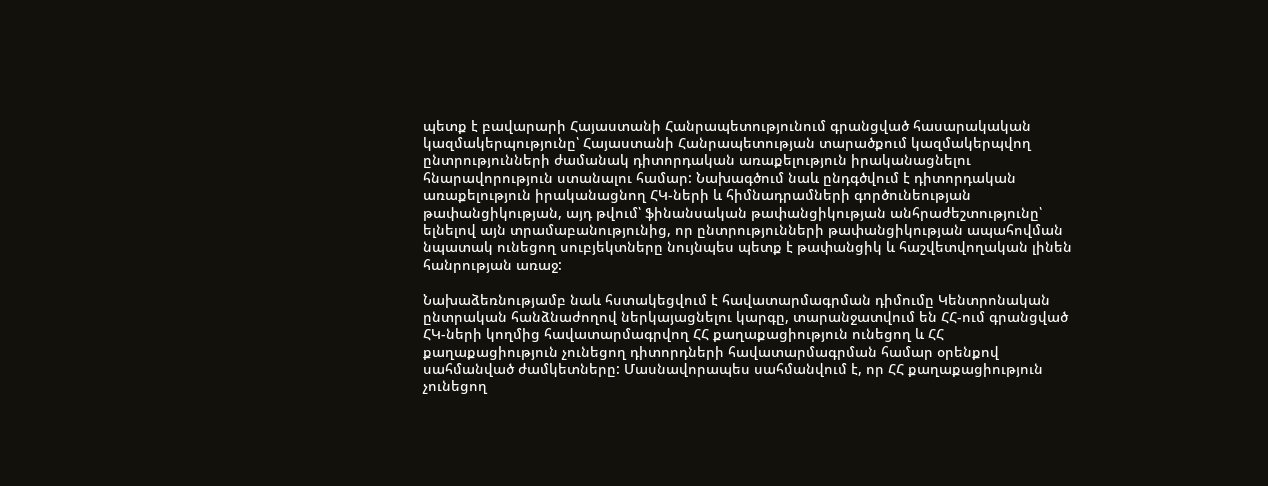պետք է բավարարի Հայաստանի Հանրապետությունում գրանցված հասարակական կազմակերպությունը՝ Հայաստանի Հանրապետության տարածքում կազմակերպվող ընտրությունների ժամանակ դիտորդական առաքելություն իրականացնելու հնարավորություն ստանալու համար: Նախագծում նաև ընդգծվում է դիտորդական առաքելություն իրականացնող ՀԿ-ների և հիմնադրամների գործունեության թափանցիկության, այդ թվում՝ ֆինանսական թափանցիկության անհրաժեշտությունը՝ ելնելով այն տրամաբանությունից, որ ընտրությունների թափանցիկության ապահովման նպատակ ունեցող սուբյեկտները նույնպես պետք է թափանցիկ և հաշվետվողական լինեն հանրության առաջ:

Նախաձեռնությամբ նաև հստակեցվում է հավատարմագրման դիմումը Կենտրոնական ընտրական հանձնաժողով ներկայացնելու կարգը, տարանջատվում են ՀՀ-ում գրանցված ՀԿ-ների կողմից հավատարմագրվող ՀՀ քաղաքացիություն ունեցող և ՀՀ քաղաքացիություն չունեցող դիտորդների հավատարմագրման համար օրենքով սահմանված ժամկետները: Մասնավորապես սահմանվում է, որ ՀՀ քաղաքացիություն չունեցող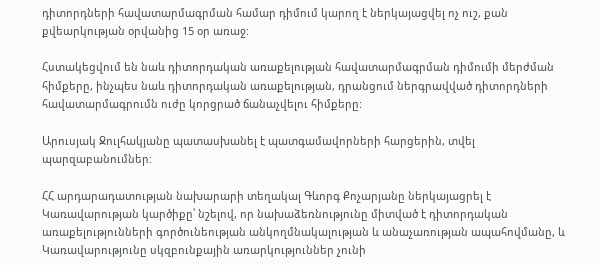դիտորդների հավատարմագրման համար դիմում կարող է ներկայացվել ոչ ուշ, քան քվեարկության օրվանից 15 օր առաջ:

Հստակեցվում են նաև դիտորդական առաքելության հավատարմագրման դիմումի մերժման հիմքերը, ինչպես նաև դիտորդական առաքելության, դրանցում ներգրավված դիտորդների հավատարմագրումն ուժը կորցրած ճանաչվելու հիմքերը:

Արուսյակ Ջուլհակյանը պատասխանել է պատգամավորների հարցերին, տվել պարզաբանումներ:

ՀՀ արդարադատության նախարարի տեղակալ Գևորգ Քոչարյանը ներկայացրել է Կառավարության կարծիքը՝ նշելով, որ նախաձեռնությունը միտված է դիտորդական առաքելությունների գործունեության անկողմնակալության և անաչառության ապահովմանը, և Կառավարությունը սկզբունքային առարկություններ չունի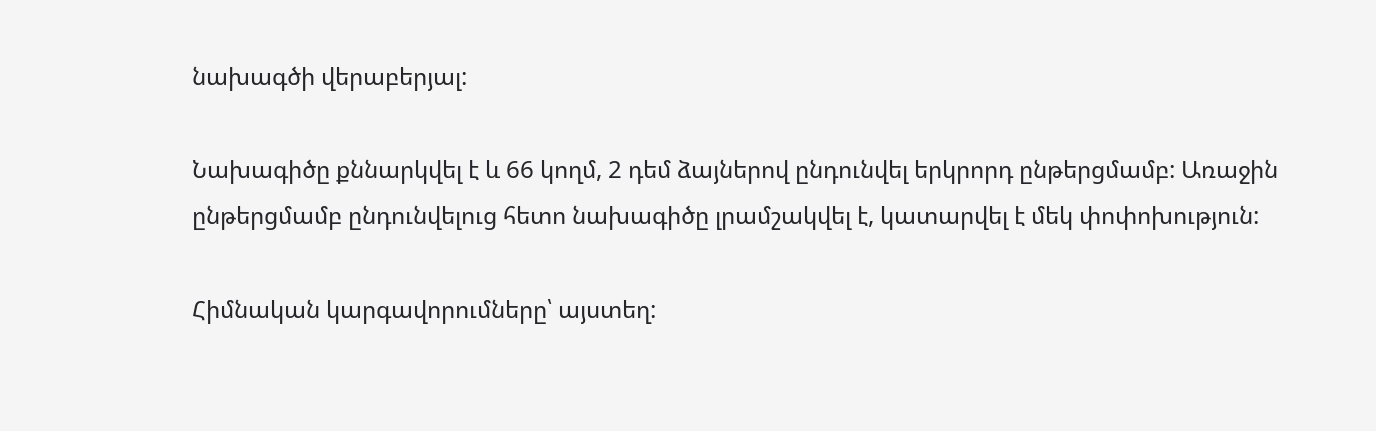նախագծի վերաբերյալ:

Նախագիծը քննարկվել է և 66 կողմ, 2 դեմ ձայներով ընդունվել երկրորդ ընթերցմամբ: Առաջին ընթերցմամբ ընդունվելուց հետո նախագիծը լրամշակվել է, կատարվել է մեկ փոփոխություն:

Հիմնական կարգավորումները՝ այստեղ: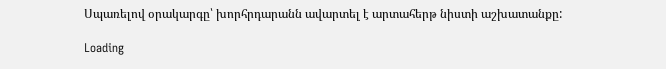Սպառելով օրակարգը՝ խորհրդարանն ավարտել է արտահերթ նիստի աշխատանքը:

Loading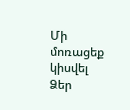Մի մոռացեք կիսվել Ձեր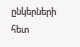ընկերների հետ